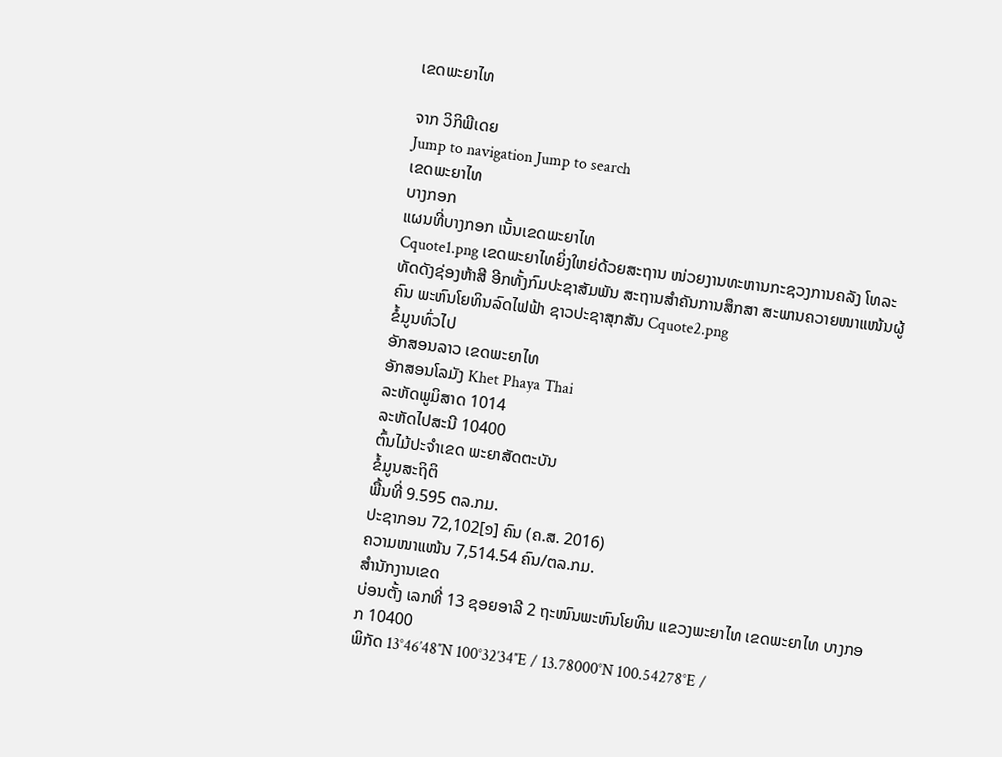ເຂດພະຍາໄທ

ຈາກ ວິກິພີເດຍ
Jump to navigation Jump to search
ເຂດພະຍາໄທ
ບາງກອກ
ແຜນທີ່ບາງກອກ ເນັ້ນເຂດພະຍາໄທ
Cquote1.png ເຂດພະຍາໄທຍິ່ງໃຫຍ່ດ້ວຍສະຖານ ໜ່ວຍງານທະຫານກະຊວງການຄລັງ ໂທລະທັດດັງຊ່ອງຫ້າສີ ອີກທັ້ງກົມປະຊາສັມພັນ ສະຖານສຳຄັນການສຶກສາ ສະພານຄວາຍໜາແໜ້ນຜູ້ຄົນ ພະຫົນໂຍທິນລົດໄຟຟ້າ ຊາວປະຊາສຸກສັນ Cquote2.png
ຂໍ້ມູນທົ່ວໄປ
ອັກສອນລາວ ເຂດພະຍາໄທ
ອັກສອນໂລມັງ Khet Phaya Thai
ລະຫັດພູມິສາດ 1014
ລະຫັດໄປສະນີ 10400
ຕົ້ນໄມ້ປະຈຳເຂດ ພະຍາສັດຕະບັນ
ຂໍ້ມູນສະຖິຕິ
ພື້ນທີ່ 9.595 ຕລ.ກມ.
ປະຊາກອນ 72,102[໑] ຄົນ (ຄ.ສ. 2016)
ຄວາມໜາແໜ້ນ 7,514.54 ຄົນ/ຕລ.ກມ.
ສຳນັກງານເຂດ
ບ່ອນຕັ້ງ ເລກທີ່ 13 ຊອຍອາລີ 2 ຖະໜົນພະຫົນໂຍທິນ ແຂວງພະຍາໄທ ເຂດພະຍາໄທ ບາງກອກ 10400
ພິກັດ 13°46′48″N 100°32′34″E / 13.78000°N 100.54278°E /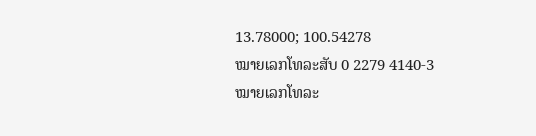13.78000; 100.54278
ໝາຍເລກໂທລະສັບ 0 2279 4140-3
ໝາຍເລກໂທລະ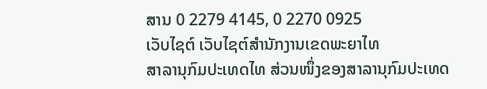ສານ 0 2279 4145, 0 2270 0925
ເວັບໄຊຕ໌ ເວັບໄຊຕ໌ສຳນັກງານເຂດພະຍາໄທ
ສາລານຸກົມປະເທດໄທ ສ່ວນໜຶ່ງຂອງສາລານຸກົມປະເທດ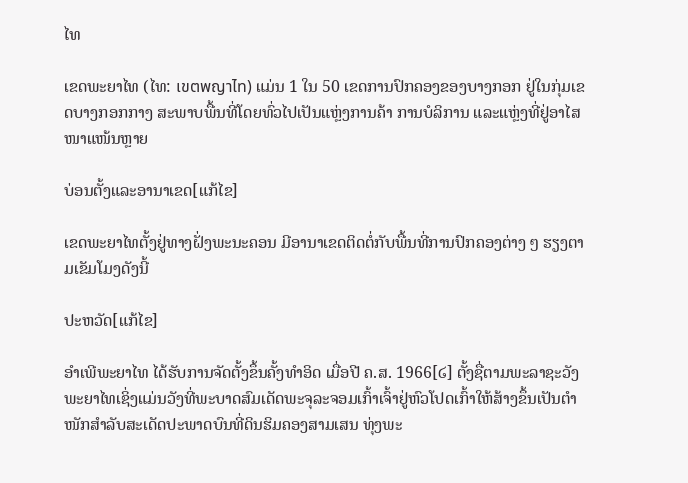ໄທ

ເຂດພະຍາໄທ (ໄທ: เขตพญาไท) ແມ່ນ 1 ໃນ 50 ເຂດການປົກຄອງຂອງບາງກອກ ຢູ່ໃນກຸ່ມເຂດບາງກອກກາງ ສະພາບພື້ນທີ່ໂດຍທົ່ວໄປເປັນແຫຼ່ງການຄ້າ ການບໍລິການ ແລະແຫຼ່ງທີ່ຢູ່ອາໄສໜາແໜ້ນຫຼາຍ

ບ່ອນຕັ້ງແລະອານາເຂດ[ແກ້ໄຂ]

ເຂດພະຍາໄທຕັ້ງຢູ່ທາງຝັ່ງພະນະຄອນ ມີອານາເຂດຕິດຕໍ່ກັບພື້ນທີ່ການປົກຄອງຕ່າງ ໆ ຮຽງຕາມເຂັມໂມງດັງນີ້

ປະຫວັດ[ແກ້ໄຂ]

ອຳເພີພະຍາໄທ ໄດ້ຮັບການຈັດຕັ້ງຂຶ້ນຄັ້ງທຳອິດ ເມື່ອປີ ຄ.ສ. 1966[໒] ຕັ້ງຊື່ຕາມພະລາຊະວັງພະຍາໄທເຊິ່ງແມ່ນວັງທີ່ພະບາດສົມເດັດພະຈຸລະຈອມເກົ້າເຈົ້າຢູ່ຫົວໂປດເກົ້າໃຫ້ສ້າງຂຶ້ນເປັນຕຳໜັກສຳລັບສະເດັດປະພາດບົນທີ່ດິນຮິມຄອງສາມເສນ ທຸ່ງພະ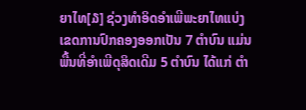ຍາໄທ[໓] ຊ່ວງທຳອິດອຳເພີພະຍາໄທແບ່ງເຂດການປົກຄອງອອກເປັນ 7 ຕຳບົນ ແມ່ນພື້ນທີ່ອຳເພີດຸສິດເດີມ 5 ຕຳບົນ ໄດ້ແກ່ ຕຳ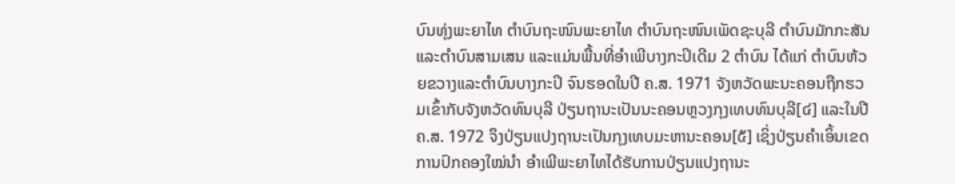ບົນທຸ່ງພະຍາໄທ ຕຳບົນຖະໜົນພະຍາໄທ ຕຳບົນຖະໜົນເພັດຊະບຸລີ ຕຳບົນມັກກະສັນ ແລະຕຳບົນສາມເສນ ແລະແມ່ນພື້ນທີ່ອຳເພີບາງກະປິເດີມ 2 ຕຳບົນ ໄດ້ແກ່ ຕຳບົນຫ້ວຍຂວາງແລະຕຳບົນບາງກະປິ ຈົນຮອດໃນປີ ຄ.ສ. 1971 ຈັງຫວັດພະນະຄອນຖືກຮວມເຂົ້າກັບຈັງຫວັດທົນບຸລີ ປ່ຽນຖານະເປັນນະຄອນຫຼວງກຸງເທບທົນບຸລີ[໔] ແລະໃນປີ ຄ.ສ. 1972 ຈຶງປ່ຽນແປງຖານະເປັນກຸງເທບມະຫານະຄອນ[໕] ເຊິ່ງປ່ຽນຄຳເອິ້ນເຂດການປົກຄອງໃໝ່ນຳ ອຳເພີພະຍາໄທໄດ້ຮັບການປ່ຽນແປງຖານະ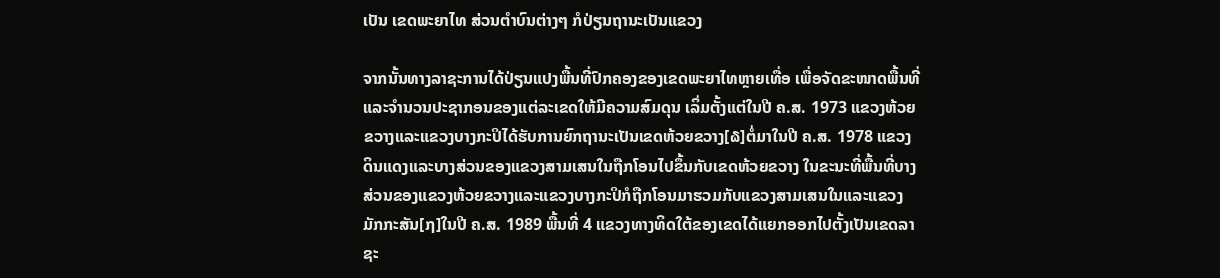ເປັນ ເຂດພະຍາໄທ ສ່ວນຕຳບົນຕ່າງໆ ກໍປ່ຽນຖານະເປັນແຂວງ

ຈາກນັ້ນທາງລາຊະການໄດ້ປ່ຽນແປງພື້ນທີ່ປົກຄອງຂອງເຂດພະຍາໄທຫຼາຍເທື່ອ ເພື່ອຈັດຂະໜາດພື້ນທີ່ແລະຈຳນວນປະຊາກອນຂອງແຕ່ລະເຂດໃຫ້ມີຄວາມສົມດຸນ ເລິ່ມຕັ້ງແຕ່ໃນປີ ຄ.ສ. 1973 ແຂວງຫ້ວຍຂວາງແລະແຂວງບາງກະປິໄດ້ຮັບການຍົກຖານະເປັນເຂດຫ້ວຍຂວາງ[໖]ຕໍ່ມາໃນປີ ຄ.ສ. 1978 ແຂວງດິນແດງແລະບາງສ່ວນຂອງແຂວງສາມເສນໃນຖືກໂອນໄປຂຶ້ນກັບເຂດຫ້ວຍຂວາງ ໃນຂະນະທີ່ພື້ນທີ່ບາງສ່ວນຂອງແຂວງຫ້ວຍຂວາງແລະແຂວງບາງກະປິກໍຖືກໂອນມາຮວມກັບແຂວງສາມເສນໃນແລະແຂວງມັກກະສັນ[໗]ໃນປີ ຄ.ສ. 1989 ພື້ນທີ່ 4 ແຂວງທາງທິດໃຕ້ຂອງເຂດໄດ້ແຍກອອກໄປຕັ້ງເປັນເຂດລາຊະ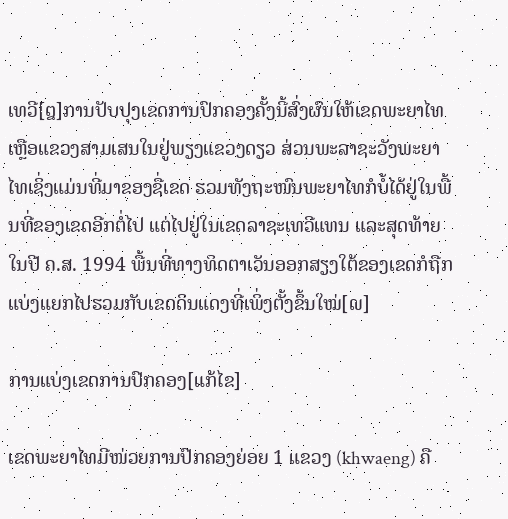ເທວີ[໘]ການປັບປຸງເຂດການປົກຄອງຄັ້ງນີ້ສົ່ງຜົນໃຫ້ເຂດພະຍາໄທເຫຼືອແຂວງສາມເສນໃນຢູ່ພຽງແຂວງດຽວ ສ່ວນພະລາຊະວັງພະຍາໄທເຊິ່ງແມ່ນທີ່ມາຂອງຊື່ເຂດ ຮວມທັງຖະໜົນພະຍາໄທກໍບໍ້ໄດ້ຢູ່ໃນພື້ນທີ່ຂອງເຂດອີກຕໍ່ໄປ ແຕ່ໄປຢູ່ໃນເຂດລາຊະເທວີແທນ ແລະສຸດທ້າຍໃນປີ ຄ.ສ. 1994 ພື້ນທີ່ທາງທິດຕາເວັນອອກສຽງໃຕ້ຂອງເຂດກໍຖືກແບ່ງແຍກໄປຮວມກັບເຂດດິນແດງທີ່ເພິ່ງຕັ້ງຂຶ້ນໃໝ່[໙]

ການແບ່ງເຂດການປົກຄອງ[ແກ້ໄຂ]

ເຂດພະຍາໄທມີໜ່ວຍການປົກຄອງຍ່ອຍ 1 ແຂວງ (khwaeng) ຄື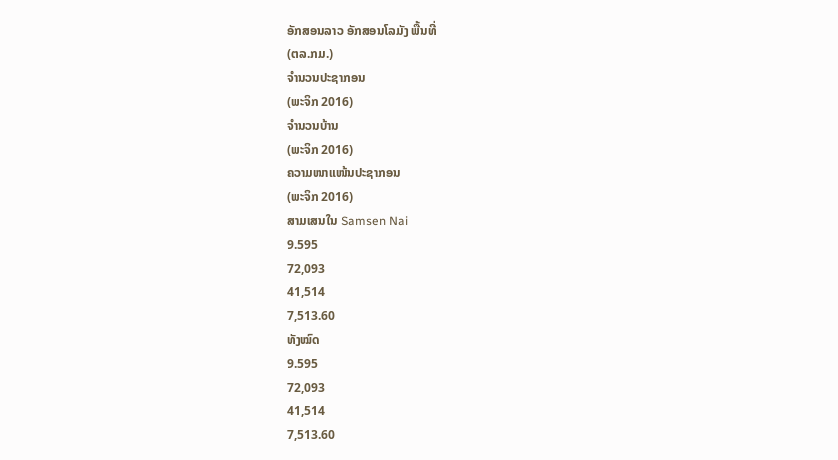ອັກສອນລາວ ອັກສອນໂລມັງ ພື້ນທີ່
(ຕລ.ກມ.)
ຈຳນວນປະຊາກອນ
(ພະຈິກ 2016)
ຈຳນວນບ້ານ
(ພະຈິກ 2016)
ຄວາມໜາແໜ້ນປະຊາກອນ
(ພະຈິກ 2016)
ສາມເສນໃນ Samsen Nai
9.595
72,093
41,514
7,513.60
ທັງໝົດ
9.595
72,093
41,514
7,513.60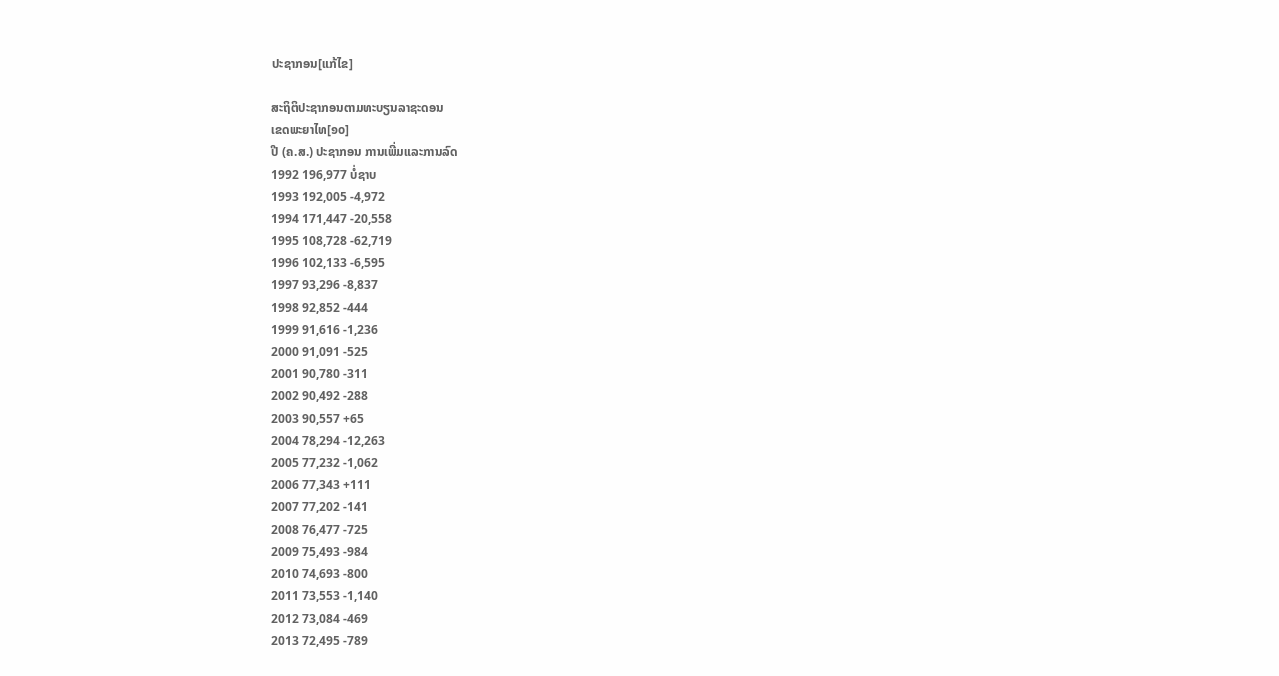ປະຊາກອນ[ແກ້ໄຂ]

ສະຖິຕິປະຊາກອນຕາມທະບຽນລາຊະດອນ
ເຂດພະຍາໄທ[໑໐]
ປີ (ຄ.ສ.) ປະຊາກອນ ການເພີ່ມແລະການລົດ
1992 196,977 ບໍ່ຊາບ
1993 192,005 -4,972
1994 171,447 -20,558
1995 108,728 -62,719
1996 102,133 -6,595
1997 93,296 -8,837
1998 92,852 -444
1999 91,616 -1,236
2000 91,091 -525
2001 90,780 -311
2002 90,492 -288
2003 90,557 +65
2004 78,294 -12,263
2005 77,232 -1,062
2006 77,343 +111
2007 77,202 -141
2008 76,477 -725
2009 75,493 -984
2010 74,693 -800
2011 73,553 -1,140
2012 73,084 -469
2013 72,495 -789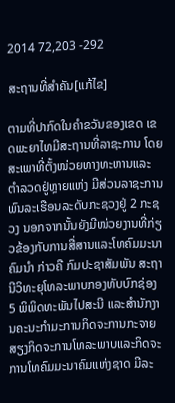2014 72,203 -292

ສະຖານທີ່ສຳຄັນ[ແກ້ໄຂ]

ຕາມທີ່ປາກົດໃນຄຳຂວັນຂອງເຂດ ເຂດພະຍາໄທມີສະຖານທີ່ລາຊະການ ໂດຍສະເພາທີ່ຕັ້ງໜ່ວຍທາງທະຫານແລະຕຳລວດຢູ່ຫຼາຍແຫ່ງ ມີສ່ວນລາຊະການພົນລະເຮືອນລະດັບກະຊວງຢູ່ 2 ກະຊວງ ນອກຈາກນັ້ນຍັງມີໜ່ວຍງານທີ່ກ່ຽວຂ້ອງກັບການສື່ສານແລະໂທຄົມມະນາຄົມນຳ ກ່າວຄື ກົມປະຊາສັມພັນ ສະຖານີວິທະຍຸໂທລະພາບກອງທັບບົກຊ່ອງ 5 ພິພິດທະພັນໄປສະນີ ແລະສຳນັກງານຄະນະກຳມະການກິດຈະການກະຈາຍສຽງກິດຈະການໂທລະພາບແລະກິດຈະການໂທຄົມມະນາຄົມແຫ່ງຊາດ ມີລະ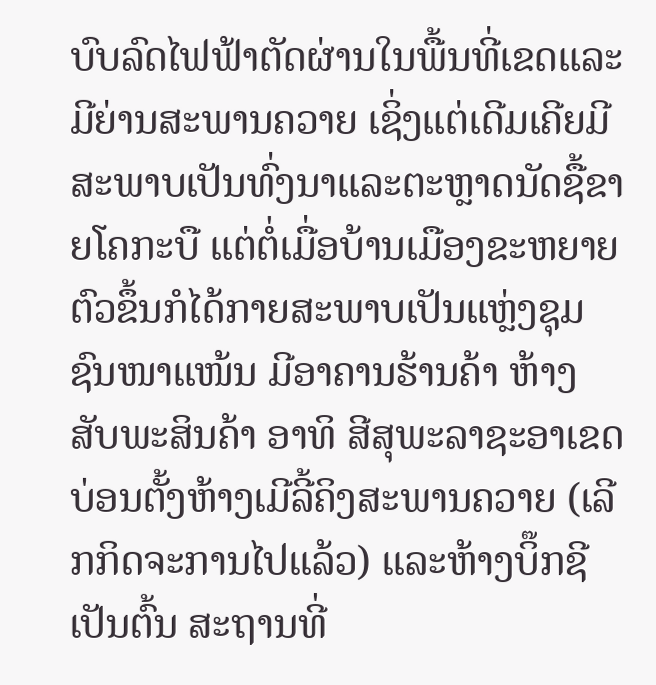ບົບລົດໄຟຟ້າຕັດຜ່ານໃນພື້ນທີ່ເຂດແລະມີຍ່ານສະພານຄວາຍ ເຊິ່ງແຕ່ເດີມເຄີຍມີສະພາບເປັນທົ່ງນາແລະຕະຫຼາດນັດຊື້ຂາຍໂຄກະບື ແຕ່ຕໍ່ເມື່ອບ້ານເມືອງຂະຫຍາຍຕົວຂຶ້ນກໍໄດ້ກາຍສະພາບເປັນແຫຼ່ງຊຸມຊົນໜາແໜ້ນ ມີອາຄານຮ້ານຄ້າ ຫ້າງສັບພະສິນຄ້າ ອາທິ ສີສຸພະລາຊະອາເຂດ ບ່ອນຕັ້ງຫ້າງເມີລີ້ຄິງສະພານຄວາຍ (ເລີກກິດຈະການໄປແລ້ວ) ແລະຫ້າງບິ໊ກຊີ ເປັນຕົ້ນ ສະຖານທີ່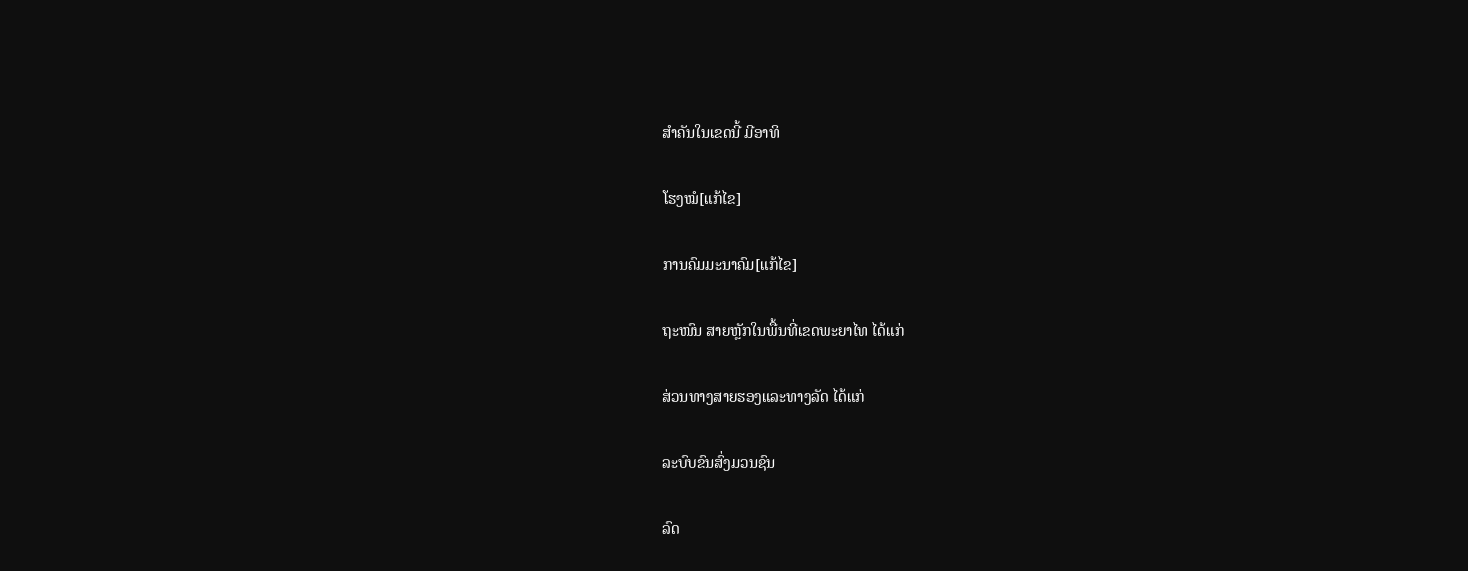ສຳຄັນໃນເຂດນີ້ ມີອາທິ

ໂຮງໝໍ[ແກ້ໄຂ]

ການຄົມມະນາຄົມ[ແກ້ໄຂ]

ຖະໜົນ ສາຍຫຼັກໃນພື້ນທີ່ເຂດພະຍາໄທ ໄດ້ແກ່

ສ່ວນທາງສາຍຮອງແລະທາງລັດ ໄດ້ແກ່

ລະບົບຂົນສົ່ງມວນຊົນ

ລົດ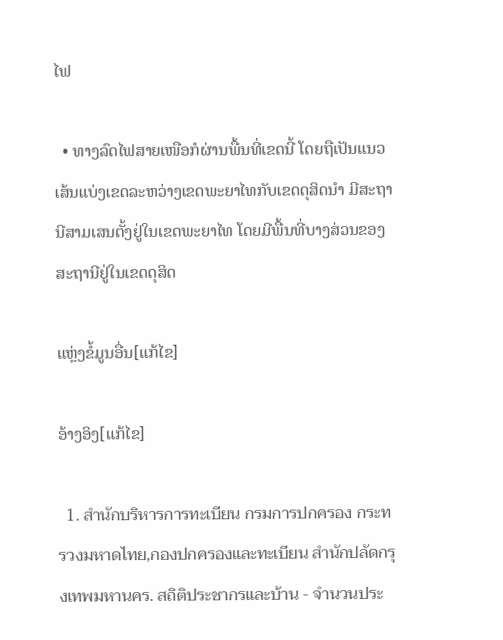ໄຟ

  • ທາງລົດໄຟສາຍເໜືອກໍຜ່ານພື້ນທີ່ເຂດນີ້ ໂດຍຖືເປັນແນວເສ້ນແບ່ງເຂດລະຫວ່າງເຂດພະຍາໄທກັບເຂດດຸສິດນຳ ມີສະຖານີສາມເສນຕັ້ງຢູ່ໃນເຂດພະຍາໄທ ໂດຍມີພື້ນທີ່ບາງສ່ວນຂອງສະຖານີຢູ່ໃນເຂດດຸສິດ

ແຫຼ່ງຂໍ້ມູນອື່ນ[ແກ້ໄຂ]

ອ້າງອິງ[ແກ້ໄຂ]

  1. สำนักบริหารการทะเบียน กรมการปกครอง กระทรวงมหาดไทย,กองปกครองและทะเบียน สำนักปลัดกรุงเทพมหานคร. สถิติประชากรและบ้าน - จำนวนประ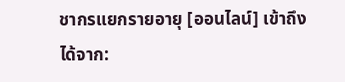ชากรแยกรายอายุ [ออนไลน์] เข้าถึงได้จาก: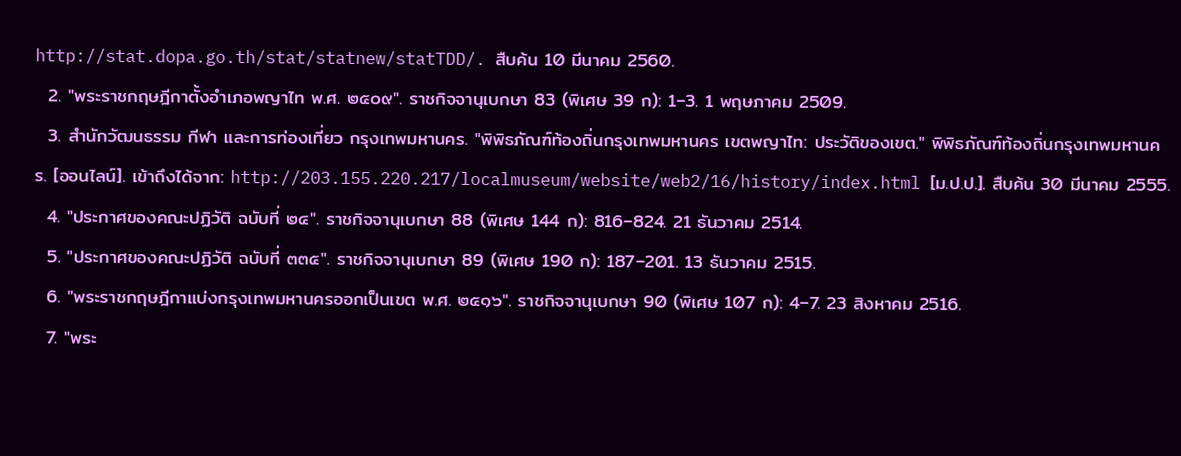http://stat.dopa.go.th/stat/statnew/statTDD/. สืบค้น 10 มีนาคม 2560.
  2. "พระราชกฤษฎีกาตั้งอำเภอพญาไท พ.ศ. ๒๕๐๙". ราชกิจจานุเบกษา 83 (พิเศษ 39 ก): 1–3. 1 พฤษภาคม 2509.
  3. สำนักวัฒนธรรม กีฬา และการท่องเที่ยว กรุงเทพมหานคร. "พิพิธภัณฑ์ท้องถิ่นกรุงเทพมหานคร เขตพญาไท: ประวัติของเขต." พิพิธภัณฑ์ท้องถิ่นกรุงเทพมหานคร. [ออนไลน์]. เข้าถึงได้จาก: http://203.155.220.217/localmuseum/website/web2/16/history/index.html [ม.ป.ป.]. สืบค้น 30 มีนาคม 2555.
  4. "ประกาศของคณะปฏิวัติ ฉบับที่ ๒๔". ราชกิจจานุเบกษา 88 (พิเศษ 144 ก): 816–824. 21 ธันวาคม 2514.
  5. "ประกาศของคณะปฏิวัติ ฉบับที่ ๓๓๕". ราชกิจจานุเบกษา 89 (พิเศษ 190 ก): 187–201. 13 ธันวาคม 2515.
  6. "พระราชกฤษฎีกาแบ่งกรุงเทพมหานครออกเป็นเขต พ.ศ. ๒๕๑๖". ราชกิจจานุเบกษา 90 (พิเศษ 107 ก): 4–7. 23 สิงหาคม 2516.
  7. "พระ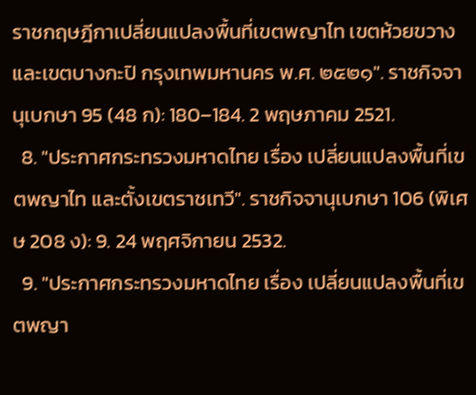ราชกฤษฎีกาเปลี่ยนแปลงพื้นที่เขตพญาไท เขตห้วยขวาง และเขตบางกะปิ กรุงเทพมหานคร พ.ศ. ๒๕๒๑". ราชกิจจานุเบกษา 95 (48 ก): 180–184. 2 พฤษภาคม 2521.
  8. "ประกาศกระทรวงมหาดไทย เรื่อง เปลี่ยนแปลงพื้นที่เขตพญาไท และตั้งเขตราชเทวี". ราชกิจจานุเบกษา 106 (พิเศษ 208 ง): 9. 24 พฤศจิกายน 2532.
  9. "ประกาศกระทรวงมหาดไทย เรื่อง เปลี่ยนแปลงพื้นที่เขตพญา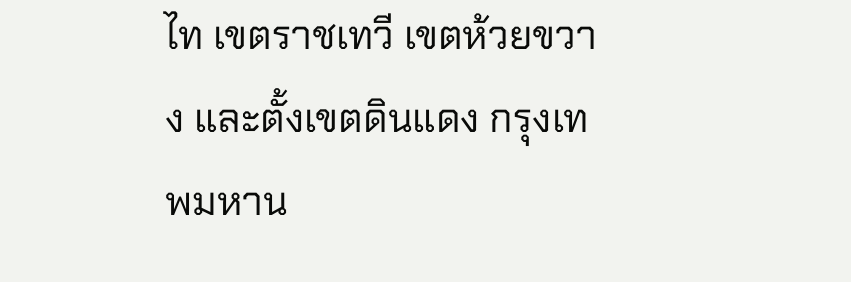ไท เขตราชเทวี เขตห้วยขวาง และตั้งเขตดินแดง กรุงเทพมหาน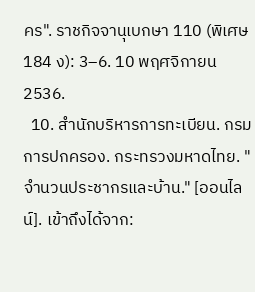คร". ราชกิจจานุเบกษา 110 (พิเศษ 184 ง): 3–6. 10 พฤศจิกายน 2536.
  10. สำนักบริหารการทะเบียน. กรมการปกครอง. กระทรวงมหาดไทย. "จำนวนประชากรและบ้าน." [ออนไลน์]. เข้าถึงได้จาก: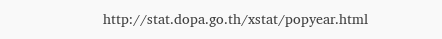http://stat.dopa.go.th/xstat/popyear.html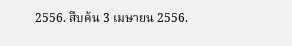2556. สืบค้น 3 เมษายน 2556.